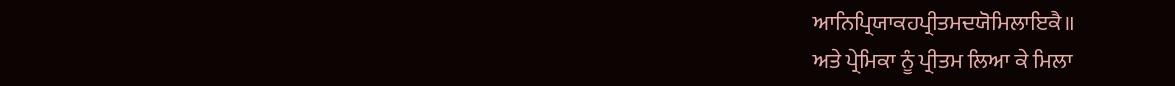ਆਨਿਪ੍ਰਿਯਾਕਹਪ੍ਰੀਤਮਦਯੋਮਿਲਾਇਕੈ॥
ਅਤੇ ਪ੍ਰੇਮਿਕਾ ਨੂੰ ਪ੍ਰੀਤਮ ਲਿਆ ਕੇ ਮਿਲਾ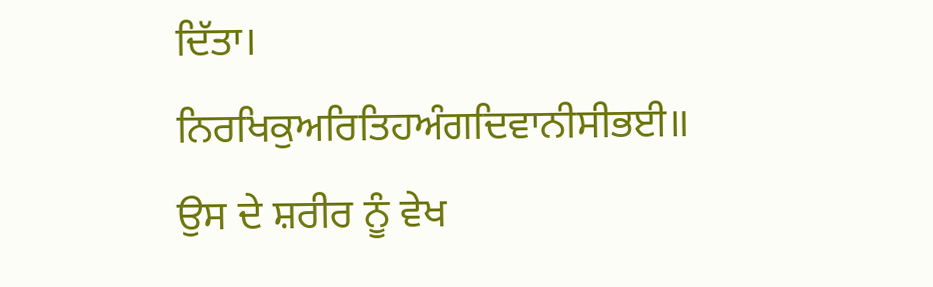ਦਿੱਤਾ।
ਨਿਰਖਿਕੁਅਰਿਤਿਹਅੰਗਦਿਵਾਨੀਸੀਭਈ॥
ਉਸ ਦੇ ਸ਼ਰੀਰ ਨੂੰ ਵੇਖ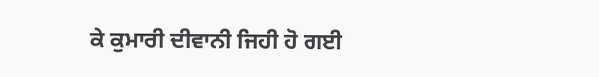ਕੇ ਕੁਮਾਰੀ ਦੀਵਾਨੀ ਜਿਹੀ ਹੋ ਗਈ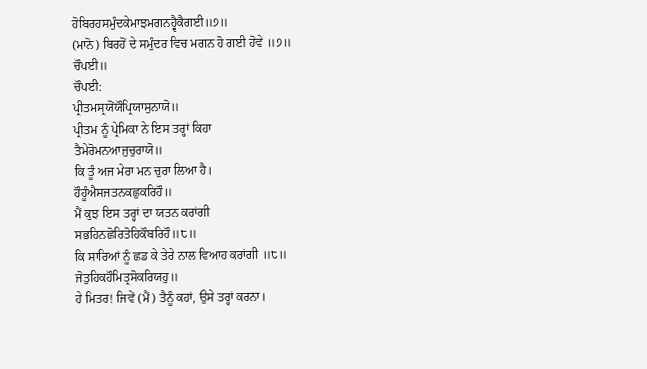ਹੋਬਿਰਹਸਮੁੰਦਕੇਮਾਝਮਗਨਹ੍ਵੈਕੈਗਈ॥੭॥
(ਮਾਨੋ) ਬਿਰਹੋਂ ਦੇ ਸਮੁੰਦਰ ਵਿਚ ਮਗਨ ਹੋ ਗਈ ਹੋਵੇ ॥੭॥
ਚੌਪਈ॥
ਚੌਪਈ:
ਪ੍ਰੀਤਮਸ੍ਰਯੋਂਯੌਪ੍ਰਿਯਾਸੁਨਾਯੋ॥
ਪ੍ਰੀਤਮ ਨੂੰ ਪ੍ਰੇਮਿਕਾ ਨੇ ਇਸ ਤਰ੍ਹਾਂ ਕਿਹਾ
ਤੈਮੇਰੋਮਨਆਜੁਚੁਰਾਯੋ॥
ਕਿ ਤੂੰ ਅਜ ਮੇਰਾ ਮਨ ਚੁਰਾ ਲਿਆ ਹੈ।
ਹੌਹੂੰਐਸਜਤਨਕਛੁਕਰਿਹੌ॥
ਮੈਂ ਕੁਝ ਇਸ ਤਰ੍ਹਾਂ ਦਾ ਯਤਨ ਕਰਾਂਗੀ
ਸਭਹਿਨਛੋਰਿਤੋਹਿਕੌਬਰਿਹੌ॥੮॥
ਕਿ ਸਾਰਿਆਂ ਨੂੰ ਛਡ ਕੇ ਤੇਰੇ ਨਾਲ ਵਿਆਹ ਕਰਾਂਗੀ ॥੮॥
ਜੋਤੁਹਿਕਹੌਮਿਤ੍ਰਸੋਕਰਿਯਹੁ॥
ਹੇ ਮਿਤਰ! ਜਿਵੇਂ (ਮੈਂ) ਤੈਨੂੰ ਕਹਾਂ, ਉਸੇ ਤਰ੍ਹਾਂ ਕਰਨਾ।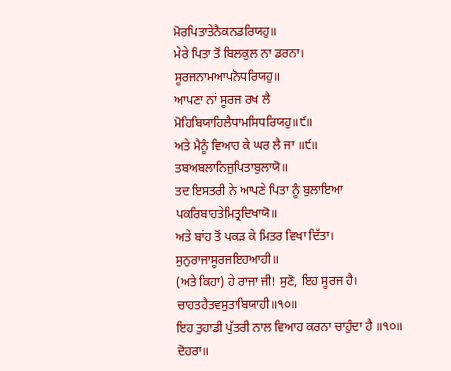ਮੋਰਪਿਤਾਤੇਨੈਕਨਡਰਿਯਹੁ॥
ਮੇਰੇ ਪਿਤਾ ਤੋਂ ਬਿਲਕੁਲ ਨਾ ਡਰਨਾ।
ਸੂਰਜਨਾਮਆਪਨੋਧਰਿਯਹੁ॥
ਆਪਣਾ ਨਾਂ ਸੂਰਜ ਰਖ ਲੈ
ਮੋਹਿਬਿਯਾਹਿਲੈਧਾਮਸਿਧਰਿਯਹੁ॥੯॥
ਅਤੇ ਮੈਨੂੰ ਵਿਆਹ ਕੇ ਘਰ ਲੈ ਜਾ ॥੯॥
ਤਬਅਬਲਾਨਿਜੁਪਿਤਾਬੁਲਾਯੋ॥
ਤਦ ਇਸਤਰੀ ਨੇ ਆਪਣੇ ਪਿਤਾ ਨੂੰ ਬੁਲਾਇਆ
ਪਕਰਿਬਾਹਤੇਮਿਤ੍ਰਦਿਖਾਯੋ॥
ਅਤੇ ਬਾਂਹ ਤੋਂ ਪਕੜ ਕੇ ਮਿਤਰ ਵਿਖਾ ਦਿੱਤਾ।
ਸੁਨੁਰਾਜਾਸੂਰਜਇਹਆਹੀ॥
(ਅਤੇ ਕਿਹਾ) ਹੇ ਰਾਜਾ ਜੀ! ਸੁਣੋ, ਇਹ ਸੂਰਜ ਹੈ।
ਚਾਹਤਹੈਤਵਸੁਤਾਬਿਯਾਹੀ॥੧੦॥
ਇਹ ਤੁਹਾਡੀ ਪੁੱਤਰੀ ਨਾਲ ਵਿਆਹ ਕਰਨਾ ਚਾਹੁੰਦਾ ਹੈ ॥੧੦॥
ਦੋਹਰਾ॥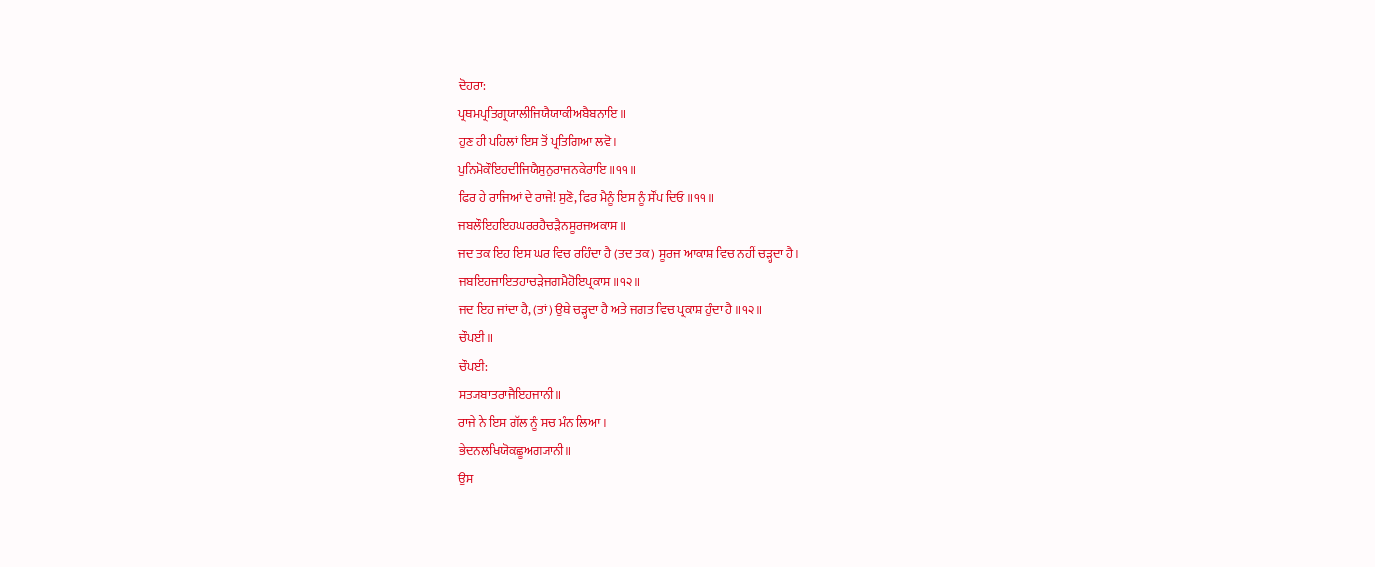ਦੋਹਰਾ:
ਪ੍ਰਥਮਪ੍ਰਤਿਗ੍ਰਯਾਲੀਜਿਯੈਯਾਕੀਅਬੈਬਨਾਇ॥
ਹੁਣ ਹੀ ਪਹਿਲਾਂ ਇਸ ਤੋਂ ਪ੍ਰਤਿਗਿਆ ਲਵੋ।
ਪੁਨਿਮੋਕੌਇਹਦੀਜਿਯੈਸੁਨੁਰਾਜਨਕੇਰਾਇ॥੧੧॥
ਫਿਰ ਹੇ ਰਾਜਿਆਂ ਦੇ ਰਾਜੇ! ਸੁਣੋ, ਫਿਰ ਮੈਨੂੰ ਇਸ ਨੂੰ ਸੌਂਪ ਦਿਓ ॥੧੧॥
ਜਬਲੌਇਹਇਹਘਰਰਹੈਚੜੈਨਸੂਰਜਅਕਾਸ॥
ਜਦ ਤਕ ਇਹ ਇਸ ਘਰ ਵਿਚ ਰਹਿੰਦਾ ਹੈ (ਤਦ ਤਕ) ਸੂਰਜ ਆਕਾਸ਼ ਵਿਚ ਨਹੀਂ ਚੜ੍ਹਦਾ ਹੈ।
ਜਬਇਹਜਾਇਤਹਾਚੜੇਜਗਮੈਹੋਇਪ੍ਰਕਾਸ॥੧੨॥
ਜਦ ਇਹ ਜਾਂਦਾ ਹੈ, (ਤਾਂ) ਉਥੇ ਚੜ੍ਹਦਾ ਹੈ ਅਤੇ ਜਗਤ ਵਿਚ ਪ੍ਰਕਾਸ਼ ਹੁੰਦਾ ਹੈ ॥੧੨॥
ਚੌਪਈ॥
ਚੌਪਈ:
ਸਤ੍ਯਬਾਤਰਾਜੈਇਹਜਾਨੀ॥
ਰਾਜੇ ਨੇ ਇਸ ਗੱਲ ਨੂੰ ਸਚ ਮੰਨ ਲਿਆ।
ਭੇਦਨਲਖਿਯੋਕਛੂਅਗ੍ਯਾਨੀ॥
ਉਸ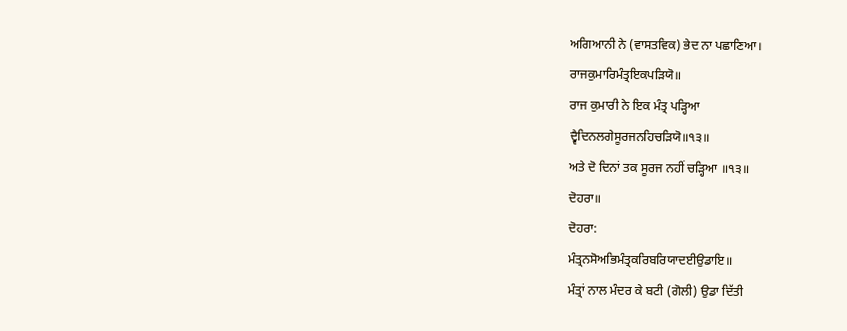ਅਗਿਆਨੀ ਨੇ (ਵਾਸਤਵਿਕ) ਭੇਦ ਨਾ ਪਛਾਣਿਆ।
ਰਾਜਕੁਮਾਰਿਮੰਤ੍ਰਇਕਪੜਿਯੋ॥
ਰਾਜ ਕੁਮਾਰੀ ਨੇ ਇਕ ਮੰਤ੍ਰ ਪੜ੍ਹਿਆ
ਦ੍ਵੈਦਿਨਲਗੇਸੂਰਜਨਹਿਚੜਿਯੋ॥੧੩॥
ਅਤੇ ਦੋ ਦਿਨਾਂ ਤਕ ਸੂਰਜ ਨਹੀਂ ਚੜ੍ਹਿਆ ॥੧੩॥
ਦੋਹਰਾ॥
ਦੋਹਰਾ:
ਮੰਤ੍ਰਨਸੋਅਭਿਮੰਤ੍ਰਕਰਿਬਰਿਯਾਦਈਉਡਾਇ॥
ਮੰਤ੍ਰਾਂ ਨਾਲ ਮੰਦਰ ਕੇ ਬਟੀ (ਗੋਲੀ) ਉਡਾ ਦਿੱਤੀ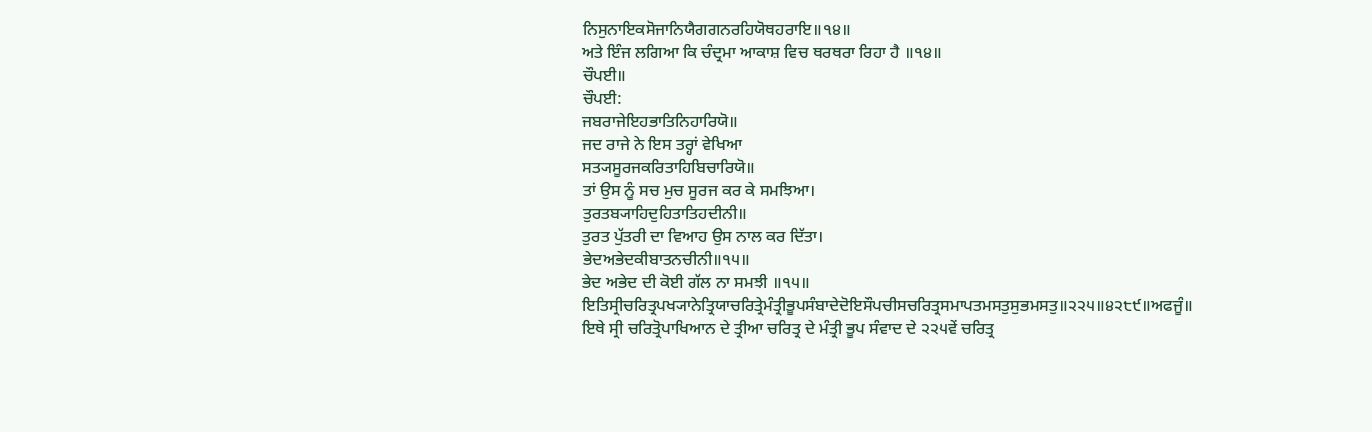ਨਿਸੁਨਾਇਕਸੋਜਾਨਿਯੈਗਗਨਰਹਿਯੋਥਹਰਾਇ॥੧੪॥
ਅਤੇ ਇੰਜ ਲਗਿਆ ਕਿ ਚੰਦ੍ਰਮਾ ਆਕਾਸ਼ ਵਿਚ ਥਰਥਰਾ ਰਿਹਾ ਹੈ ॥੧੪॥
ਚੌਪਈ॥
ਚੌਪਈ:
ਜਬਰਾਜੇਇਹਭਾਤਿਨਿਹਾਰਿਯੋ॥
ਜਦ ਰਾਜੇ ਨੇ ਇਸ ਤਰ੍ਹਾਂ ਵੇਖਿਆ
ਸਤ੍ਯਸੂਰਜਕਰਿਤਾਹਿਬਿਚਾਰਿਯੋ॥
ਤਾਂ ਉਸ ਨੂੰ ਸਚ ਮੁਚ ਸੂਰਜ ਕਰ ਕੇ ਸਮਝਿਆ।
ਤੁਰਤਬ੍ਯਾਹਿਦੁਹਿਤਾਤਿਹਦੀਨੀ॥
ਤੁਰਤ ਪੁੱਤਰੀ ਦਾ ਵਿਆਹ ਉਸ ਨਾਲ ਕਰ ਦਿੱਤਾ।
ਭੇਦਅਭੇਦਕੀਬਾਤਨਚੀਨੀ॥੧੫॥
ਭੇਦ ਅਭੇਦ ਦੀ ਕੋਈ ਗੱਲ ਨਾ ਸਮਝੀ ॥੧੫॥
ਇਤਿਸ੍ਰੀਚਰਿਤ੍ਰਪਖ੍ਯਾਨੇਤ੍ਰਿਯਾਚਰਿਤ੍ਰੇਮੰਤ੍ਰੀਭੂਪਸੰਬਾਦੇਦੋਇਸੌਪਚੀਸਚਰਿਤ੍ਰਸਮਾਪਤਮਸਤੁਸੁਭਮਸਤੁ॥੨੨੫॥੪੨੮੯॥ਅਫਜੂੰ॥
ਇਥੇ ਸ੍ਰੀ ਚਰਿਤ੍ਰੋਪਾਖਿਆਨ ਦੇ ਤ੍ਰੀਆ ਚਰਿਤ੍ਰ ਦੇ ਮੰਤ੍ਰੀ ਭੂਪ ਸੰਵਾਦ ਦੇ ੨੨੫ਵੇਂ ਚਰਿਤ੍ਰ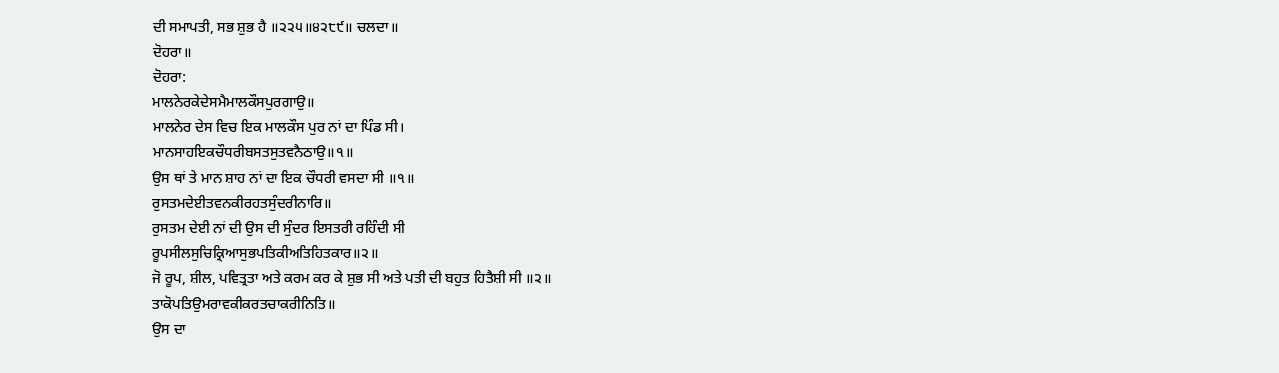ਦੀ ਸਮਾਪਤੀ, ਸਭ ਸ਼ੁਭ ਹੈ ॥੨੨੫॥੪੨੮੯॥ ਚਲਦਾ॥
ਦੋਹਰਾ॥
ਦੋਹਰਾ:
ਮਾਲਨੇਰਕੇਦੇਸਮੈਮਾਲਕੌਸਪੁਰਗਾਉ॥
ਮਾਲਨੇਰ ਦੇਸ ਵਿਚ ਇਕ ਮਾਲਕੌਸ ਪੁਰ ਨਾਂ ਦਾ ਪਿੰਡ ਸੀ।
ਮਾਨਸਾਹਇਕਚੌਧਰੀਬਸਤਸੁਤਵਨੈਠਾਉ॥੧॥
ਉਸ ਥਾਂ ਤੇ ਮਾਨ ਸ਼ਾਹ ਨਾਂ ਦਾ ਇਕ ਚੌਧਰੀ ਵਸਦਾ ਸੀ ॥੧॥
ਰੁਸਤਮਦੇਈਤਵਨਕੀਰਹਤਸੁੰਦਰੀਨਾਰਿ॥
ਰੁਸਤਮ ਦੇਈ ਨਾਂ ਦੀ ਉਸ ਦੀ ਸੁੰਦਰ ਇਸਤਰੀ ਰਹਿੰਦੀ ਸੀ
ਰੂਪਸੀਲਸੁਚਿਕ੍ਰਿਆਸੁਭਪਤਿਕੀਅਤਿਹਿਤਕਾਰ॥੨॥
ਜੋ ਰੂਪ, ਸ਼ੀਲ, ਪਵਿਤ੍ਰਤਾ ਅਤੇ ਕਰਮ ਕਰ ਕੇ ਸ਼ੁਭ ਸੀ ਅਤੇ ਪਤੀ ਦੀ ਬਹੁਤ ਹਿਤੈਸ਼ੀ ਸੀ ॥੨॥
ਤਾਕੋਪਤਿਉਮਰਾਵਕੀਕਰਤਚਾਕਰੀਨਿਤਿ॥
ਉਸ ਦਾ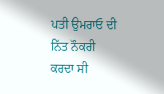ਪਤੀ ਉਮਰਾਓ ਦੀ ਨਿੱਤ ਨੌਕਰੀ ਕਰਦਾ ਸੀ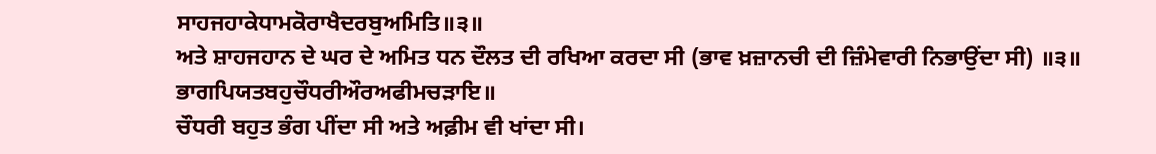ਸਾਹਜਹਾਕੇਧਾਮਕੋਰਾਖੈਦਰਬੁਅਮਿਤਿ॥੩॥
ਅਤੇ ਸ਼ਾਹਜਹਾਨ ਦੇ ਘਰ ਦੇ ਅਮਿਤ ਧਨ ਦੌਲਤ ਦੀ ਰਖਿਆ ਕਰਦਾ ਸੀ (ਭਾਵ ਖ਼ਜ਼ਾਨਚੀ ਦੀ ਜ਼ਿੰਮੇਵਾਰੀ ਨਿਭਾਉਂਦਾ ਸੀ) ॥੩॥
ਭਾਗਪਿਯਤਬਹੁਚੌਧਰੀਔਰਅਫੀਮਚੜਾਇ॥
ਚੌਧਰੀ ਬਹੁਤ ਭੰਗ ਪੀਂਦਾ ਸੀ ਅਤੇ ਅਫ਼ੀਮ ਵੀ ਖਾਂਦਾ ਸੀ।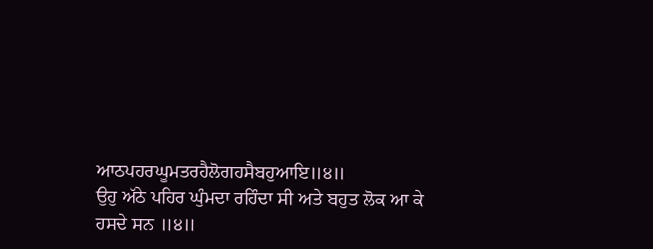ਆਠਪਹਰਘੂਮਤਰਹੈਲੋਗਹਸੈਬਹੁਆਇ॥੪॥
ਉਹੁ ਅੱਠੇ ਪਹਿਰ ਘੁੰਮਦਾ ਰਹਿੰਦਾ ਸੀ ਅਤੇ ਬਹੁਤ ਲੋਕ ਆ ਕੇ ਹਸਦੇ ਸਨ ॥੪॥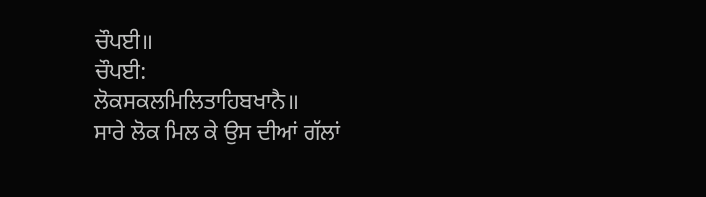ਚੌਪਈ॥
ਚੌਪਈ:
ਲੋਕਸਕਲਮਿਲਿਤਾਹਿਬਖਾਨੈ॥
ਸਾਰੇ ਲੋਕ ਮਿਲ ਕੇ ਉਸ ਦੀਆਂ ਗੱਲਾਂ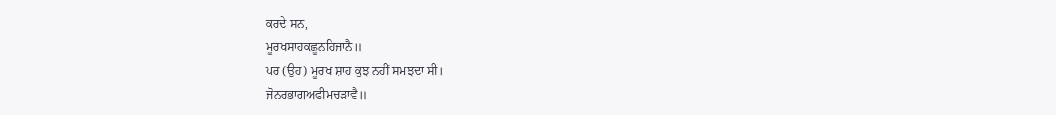ਕਰਦੇ ਸਨ,
ਮੂਰਖਸਾਹਕਛੂਨਹਿਜਾਨੈ॥
ਪਰ (ਉਹ) ਮੂਰਖ ਸ਼ਾਹ ਕੁਝ ਨਹੀਂ ਸਮਝਦਾ ਸੀ।
ਜੋਨਰਭਾਗਅਫੀਮਚੜਾਵੈ॥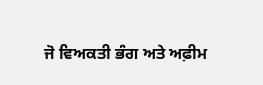ਜੋ ਵਿਅਕਤੀ ਭੰਗ ਅਤੇ ਅਫ਼ੀਮ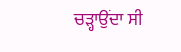ਚੜ੍ਹਾਉਂਦਾ ਸੀ